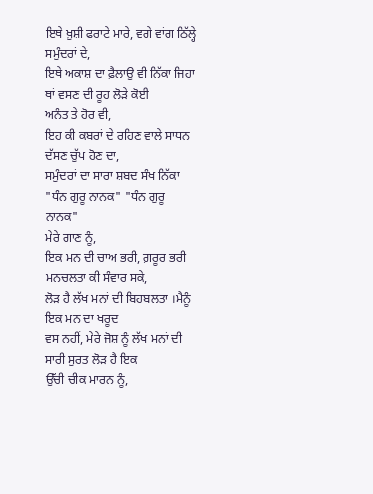ਇਥੇ ਖ਼ੁਸ਼ੀ ਫਰਾਟੇ ਮਾਰੇ, ਵਗੇ ਵਾਂਗ ਠਿੱਲ੍ਹੇ ਸਮੁੰਦਰਾਂ ਦੇ,
ਇਥੇ ਅਕਾਸ਼ ਦਾ ਫ਼ੈਲਾਉ ਵੀ ਨਿੱਕਾ ਜਿਹਾ ਥਾਂ ਵਸਣ ਦੀ ਰੂਹ ਲੋੜੇ ਕੋਈ
ਅਨੰਤ ਤੇ ਹੋਰ ਵੀ,
ਇਹ ਕੀ ਕਬਰਾਂ ਦੇ ਰਹਿਣ ਵਾਲੇ ਸਾਧਨ ਦੱਸਣ ਚੁੱਪ ਹੋਣ ਦਾ,
ਸਮੁੰਦਰਾਂ ਦਾ ਸਾਰਾ ਸ਼ਬਦ ਸੰਖ ਨਿੱਕਾ "ਧੰਨ ਗੁਰੂ ਨਾਨਕ" "ਧੰਨ ਗੁਰੂ ਨਾਨਕ"
ਮੇਰੇ ਗਾਣ ਨੂੰ,
ਇਕ ਮਨ ਦੀ ਚਾਅ ਭਰੀ, ਗ਼ਰੂਰ ਭਰੀ ਮਨਚਲਤਾ ਕੀ ਸੰਵਾਰ ਸਕੇ,
ਲੋੜ ਹੈ ਲੱਖ ਮਨਾਂ ਦੀ ਬਿਹਬਲਤਾ ।ਮੈਨੂੰ ਇਕ ਮਨ ਦਾ ਖਰੂਦ
ਵਸ ਨਹੀਂ, ਮੇਰੇ ਜੋਸ਼ ਨੂੰ ਲੱਖ ਮਨਾਂ ਦੀ ਸਾਰੀ ਸੁਰਤ ਲੋੜ ਹੈ ਇਕ
ਉੱਚੀ ਚੀਕ ਮਾਰਨ ਨੂੰ,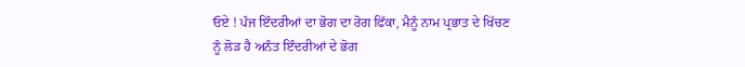ਓਏ ! ਪੰਜ ਇੰਦਰੀਆਂ ਦਾ ਭੋਗ ਦਾ ਰੋਗ ਫਿੱਕਾ, ਮੈਨੂੰ ਨਾਮ ਪ੍ਰਭਾਤ ਦੇ ਖਿੱਚਣ
ਨੂੰ ਲੋੜ ਹੈ ਅਨੰਤ ਇੰਦਰੀਆਂ ਦੇ ਭੋਗ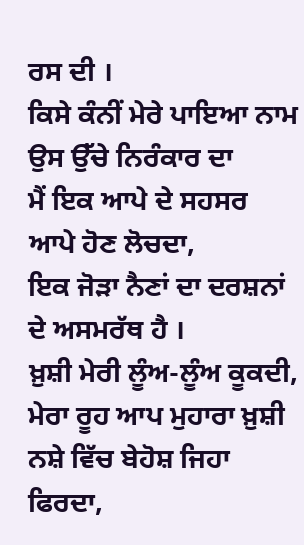ਰਸ ਦੀ ।
ਕਿਸੇ ਕੰਨੀਂ ਮੇਰੇ ਪਾਇਆ ਨਾਮ ਉਸ ਉੱਚੇ ਨਿਰੰਕਾਰ ਦਾ
ਮੈਂ ਇਕ ਆਪੇ ਦੇ ਸਹਸਰ ਆਪੇ ਹੋਣ ਲੋਚਦਾ,
ਇਕ ਜੋੜਾ ਨੈਣਾਂ ਦਾ ਦਰਸ਼ਨਾਂ ਦੇ ਅਸਮਰੱਥ ਹੈ ।
ਖ਼ੁਸ਼ੀ ਮੇਰੀ ਲੂੰਅ-ਲੂੰਅ ਕੂਕਦੀ,
ਮੇਰਾ ਰੂਹ ਆਪ ਮੁਹਾਰਾ ਖ਼ੁਸ਼ੀ ਨਸ਼ੇ ਵਿੱਚ ਬੇਹੋਸ਼ ਜਿਹਾ ਫਿਰਦਾ,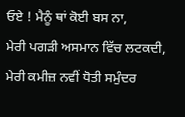ਓਏ ! ਮੈਨੂੰ ਥਾਂ ਕੋਈ ਬਸ ਨਾ,
ਮੇਰੀ ਪਗੜੀ ਅਸਮਾਨ ਵਿੱਚ ਲਟਕਦੀ,
ਮੇਰੀ ਕਮੀਜ਼ ਨਵੀਂ ਧੋਤੀ ਸਮੁੰਦਰ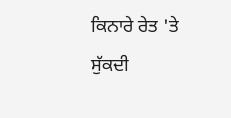ਕਿਨਾਰੇ ਰੇਤ 'ਤੇ ਸੁੱਕਦੀ